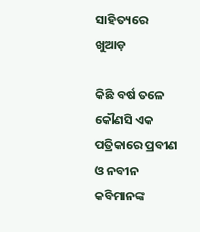ସାହିତ୍ୟରେ ଖୁଆଡ଼

କିଛି ବର୍ଷ ତଳେ କୌଣସି ଏକ ପତ୍ରିକାରେ ପ୍ରବୀଣ ଓ ନବୀନ କବିମାନଙ୍କ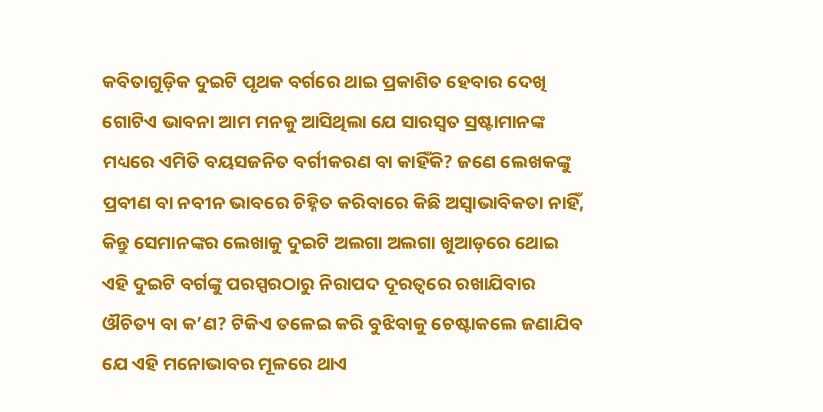କବିତାଗୁଡ଼ିକ ଦୁଇଟି ପୃଥକ ବର୍ଗରେ ଥାଇ ପ୍ରକାଶିତ ହେବାର ଦେଖି ଗୋଟିଏ ଭାବନା ଆମ ମନକୁ ଆସିଥିଲା ଯେ ସାରସ୍ୱତ ସ୍ରଷ୍ଟାମାନଙ୍କ ମଧ୍ୟରେ ଏମିତି ବୟସଜନିତ ବର୍ଗୀକରଣ ବା କାହିଁକି? ଜଣେ ଲେଖକଙ୍କୁ ପ୍ରବୀଣ ବା ନବୀନ ଭାବରେ ଚିହ୍ନିତ କରିବାରେ କିଛି ଅସ୍ୱାଭାବିକତା ନାହିଁ, କିନ୍ତୁ ସେମାନଙ୍କର ଲେଖାକୁ ଦୁଇଟି ଅଲଗା ଅଲଗା ଖୁଆଡ଼ରେ ଥୋଇ ଏହି ଦୁଇଟି ବର୍ଗଙ୍କୁ ପରସ୍ପରଠାରୁ ନିରାପଦ ଦୂରତ୍ୱରେ ରଖାଯିବାର ଔଚିତ୍ୟ ବା କ’ଣ? ଟିକିଏ ତଳେଇ କରି ବୁଝିବାକୁ ଚେଷ୍ଟାକଲେ ଜଣାଯିବ ଯେ ଏହି ମନୋଭାବର ମୂଳରେ ଥାଏ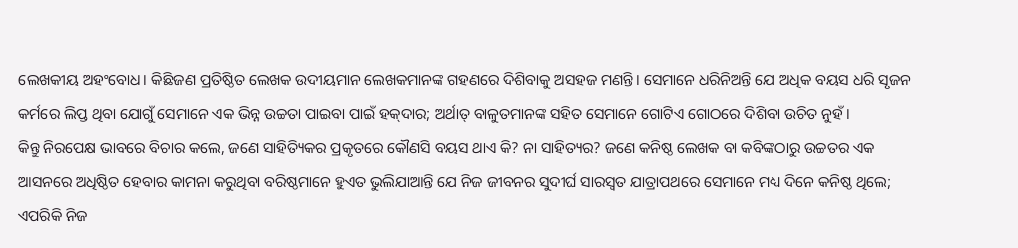ଲେଖକୀୟ ଅହଂବୋଧ। କିଛିଜଣ ପ୍ରତିଷ୍ଠିତ ଲେଖକ ଉଦୀୟମାନ ଲେଖକମାନଙ୍କ ଗହଣରେ ଦିଶିବାକୁ ଅସହଜ ମଣନ୍ତି। ସେମାନେ ଧରିନିଅନ୍ତି ଯେ ଅଧିକ ବୟସ ଧରି ସୃଜନ କର୍ମରେ ଲିପ୍ତ ଥିବା ଯୋଗୁଁ ସେମାନେ ଏକ ଭିନ୍ନ ଉଚ୍ଚତା ପାଇବା ପାଇଁ ହକ୍‌ଦାର; ଅର୍ଥାତ୍ ବାଳୁତମାନଙ୍କ ସହିତ ସେମାନେ ଗୋଟିଏ ଗୋଠରେ ଦିଶିବା ଉଚିତ ନୁହଁ।
କିନ୍ତୁ ନିରପେକ୍ଷ ଭାବରେ ବିଚାର କଲେ, ଜଣେ ସାହିତ୍ୟିକର ପ୍ରକୃତରେ କୌଣସି ବୟସ ଥାଏ କି? ନା ସାହିତ୍ୟର? ଜଣେ କନିଷ୍ଠ ଲେଖକ ବା କବିଙ୍କଠାରୁ ଉଚ୍ଚତର ଏକ ଆସନରେ ଅଧିଷ୍ଠିତ ହେବାର କାମନା କରୁଥିବା ବରିଷ୍ଠମାନେ ହୁଏତ ଭୁଲିଯାଆନ୍ତି ଯେ ନିଜ ଜୀବନର ସୁଦୀର୍ଘ ସାରସ୍ୱତ ଯାତ୍ରାପଥରେ ସେମାନେ ମଧ୍ୟ ଦିନେ କନିଷ୍ଠ ଥିଲେ; ଏପରିକି ନିଜ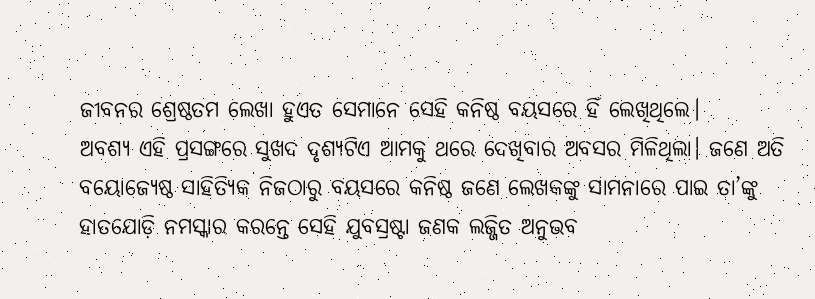ଜୀବନର ଶ୍ରେଷ୍ଠତମ ଲେଖା ହୁଏତ ସେମାନେ ସେହି କନିଷ୍ଠ ବୟସରେ ହିଁ ଲେଖିଥିଲେ।
ଅବଶ୍ୟ ଏହି ପ୍ରସଙ୍ଗରେ ସୁଖଦ ଦୃଶ୍ୟଟିଏ ଆମକୁ ଥରେ ଦେଖିବାର ଅବସର ମିଳିଥିଲା। ଜଣେ ଅତି ବୟୋଜ୍ୟେଷ୍ଠ ସାହିତ୍ୟିକ ନିଜଠାରୁ ବୟସରେ କନିଷ୍ଠ ଜଣେ ଲେଖକଙ୍କୁ ସାମନାରେ ପାଇ ତା’ଙ୍କୁ ହାତଯୋଡ଼ି ନମସ୍କାର କରନ୍ତେ ସେହି ଯୁବସ୍ରଷ୍ଟା ଜଣକ ଲଜ୍ଜିତ ଅନୁଭବ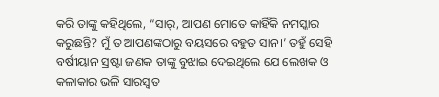କରି ତାଙ୍କୁ କହିଥିଲେ, “ସାର୍‌, ଆପଣ ମୋତେ କାହିଁକି ନମସ୍କାର କରୁଛନ୍ତି? ମୁଁ ତ ଆପଣଙ୍କଠାରୁ ବୟସରେ ବହୁତ ସାନ।’ ତହୁଁ ସେହି ବର୍ଷୀୟାନ ସ୍ରଷ୍ଟା ଜଣକ ତାଙ୍କୁ ବୁଝାଇ ଦେଇଥିଲେ ଯେ ଲେଖକ ଓ କଳାକାର ଭଳି ସାରସ୍ୱତ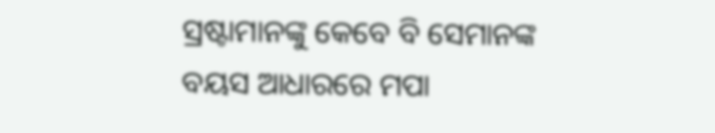ସ୍ରଷ୍ଟାମାନଙ୍କୁ କେବେ ବି ସେମାନଙ୍କ ବୟସ ଆଧାରରେ ମପା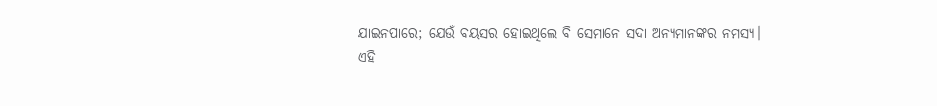ଯାଇନପାରେ; ଯେଉଁ ବୟସର ହୋଇଥିଲେ ବି ସେମାନେ ସଦା ଅନ୍ୟମାନଙ୍କର ନମସ୍ୟ।
ଏହି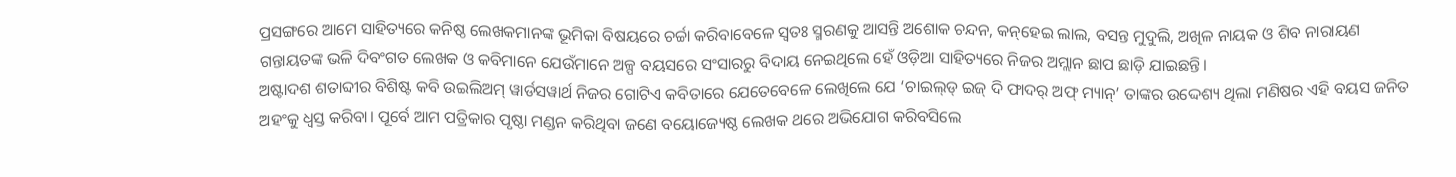ପ୍ରସଙ୍ଗରେ ଆମେ ସାହିତ୍ୟରେ କନିଷ୍ଠ ଲେଖକମାନଙ୍କ ଭୂମିକା ବିଷୟରେ ଚର୍ଚ୍ଚା କରିବାବେଳେ ସ୍ୱତଃ ସ୍ମରଣକୁ ଆସନ୍ତି ଅଶୋକ ଚନ୍ଦନ, କନ୍‌ହେଇ ଲାଲ, ବସନ୍ତ ମୁଦୁଲି, ଅଖିଳ ନାୟକ ଓ ଶିବ ନାରାୟଣ ଗନ୍ତାୟତଙ୍କ ଭଳି ଦିବଂଗତ ଲେଖକ ଓ କବିମାନେ ଯେଉଁମାନେ ଅଳ୍ପ ବୟସରେ ସଂସାରରୁ ବିଦାୟ ନେଇଥିଲେ ହେଁ ଓଡ଼ିଆ ସାହିତ୍ୟରେ ନିଜର ଅମ୍ଲାନ ଛାପ ଛାଡ଼ି ଯାଇଛନ୍ତି।
ଅଷ୍ଟାଦଶ ଶତାବ୍ଦୀର ବିଶିଷ୍ଟ କବି ଉଇଲିଅମ୍ ୱାର୍ଡସୱାର୍ଥ ନିଜର ଗୋଟିଏ କବିତାରେ ଯେତେବେଳେ ଲେଖିଲେ ଯେ ‘ଚାଇଲ୍‌ଡ୍ ଇଜ୍ ଦି ଫାଦର୍ ଅଫ୍ ମ୍ୟାନ୍‌’ ତାଙ୍କର ଉଦ୍ଦେଶ୍ୟ ଥିଲା ମଣିଷର ଏହି ବୟସ ଜନିତ ଅହଂକୁ ଧ୍ୱସ୍ତ କରିବା। ପୂର୍ବେ ଆମ ପତ୍ରିକାର ପୃଷ୍ଠା ମଣ୍ଡନ କରିଥିବା ଜଣେ ବୟୋଜ୍ୟେଷ୍ଠ ଲେଖକ ଥରେ ଅଭିଯୋଗ କରିବସିଲେ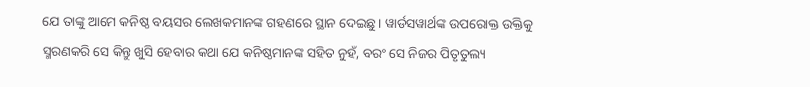ଯେ ତାଙ୍କୁ ଆମେ କନିଷ୍ଠ ବୟସର ଲେଖକମାନଙ୍କ ଗହଣରେ ସ୍ଥାନ ଦେଇଛୁ। ୱାର୍ଡସୱାର୍ଥଙ୍କ ଉପରୋକ୍ତ ଉକ୍ତିକୁ ସ୍ମରଣକରି ସେ କିନ୍ତୁ ଖୁସି ହେବାର କଥା ଯେ କନିଷ୍ଠମାନଙ୍କ ସହିତ ନୁହଁ, ବରଂ ସେ ନିଜର ପିତୃତୁଲ୍ୟ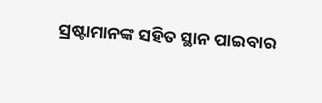ସ୍ରଷ୍ଟାମାନଙ୍କ ସହିତ ସ୍ଥାନ ପାଇବାର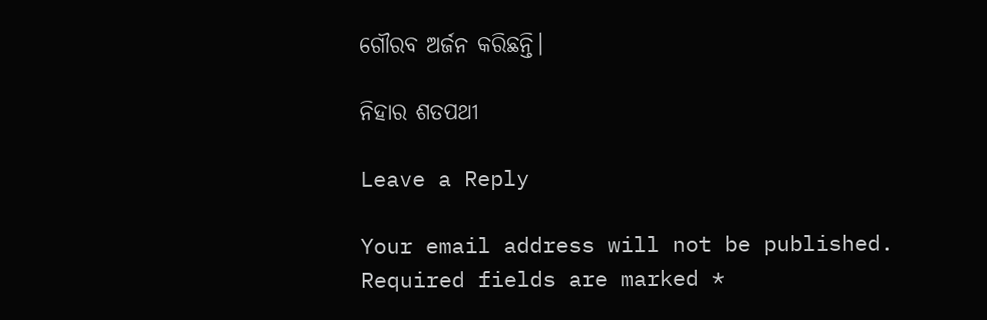ଗୌରବ ଅର୍ଜନ କରିଛନ୍ତି।

ନିହାର ଶତପଥୀ

Leave a Reply

Your email address will not be published. Required fields are marked *